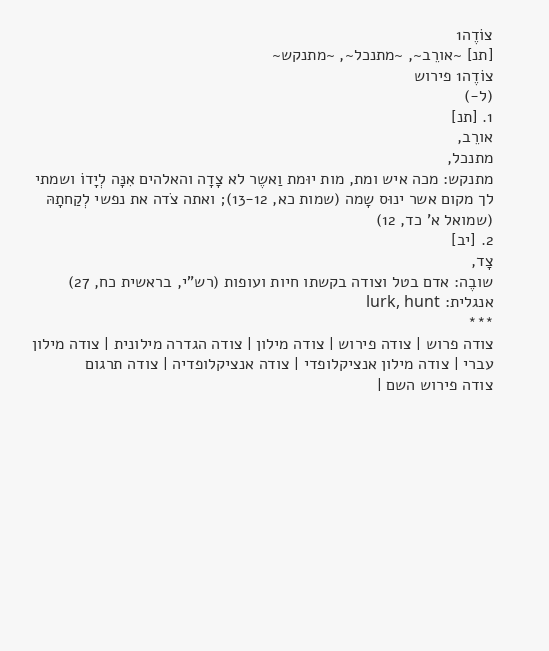צוֹדֶה1
[תנ] ~אורֵב~, ~מתנכל~, ~מתנקש~
צוֹדֶה1 פירוש
(ל-)
1. [תנ]
אורֵב,
מתנכל,
מתנקש: מכה איש ומת, מות יוּמת וַאשֶר לא צָדָה והאלהים אִנָּה לְיָדוֹ ושמתי לך מקום אשר ינוּס שָמה (שמות כא, 13-12); ואתה צֹדה את נפשי לְקַחתָהּ (שמואל א' כד, 12)
2. [יב]
צָד,
שובֶה: אדם בטל וצודה בקשתו חיות ועופות (רש"י, בראשית כח, 27)
אנגלית: lurk, hunt
***
צודה פרוש | צודה פירוש | צודה מילון | צודה הגדרה מילונית | צודה מילון עברי | צודה מילון אנציקלופדי | צודה אנציקלופדיה | צודה תרגום
צודה פירוש השם |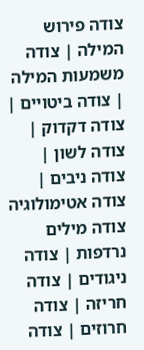צודה פירוש המילה | צודה משמעות המילה | צודה ביטויים | צודה דקדוק | צודה לשון | צודה ניבים | צודה אטימולוגיה
צודה מילים נרדפות | צודה ניגודים | צודה חריזה | צודה חרוזים | צודה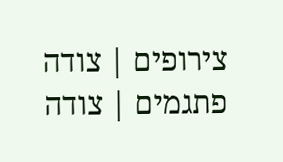צירופים | צודה פתגמים | צודה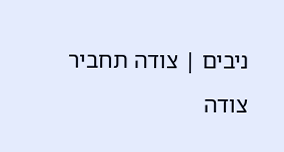ניבים | צודה תחביר
צודה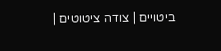ביטויים | צודה ציטוטים |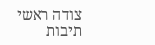צודה ראשי תיבות